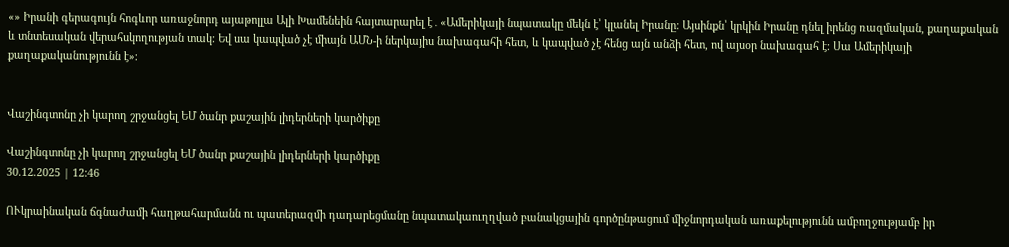«» Իրանի գերագույն հոգևոր առաջնորդ այաթոլլա Ալի Խամենեին հայտարարել է․«Ամերիկայի նպատակը մեկն է՝ կլանել Իրանը։ Այսինքն՝ կրկին Իրանը դնել իրենց ռազմական, քաղաքական և տնտեսական վերահսկողության տակ։ Եվ սա կապված չէ միայն ԱՄՆ-ի ներկայիս նախագահի հետ, և կապված չէ հենց այն անձի հետ, ով այսօր նախագահ է։ Սա Ամերիկայի քաղաքականությունն է»։


Վաշինգտոնը չի կարող շրջանցել ԵՄ ծանր քաշային լիդերների կարծիքը

Վաշինգտոնը չի կարող շրջանցել ԵՄ ծանր քաշային լիդերների կարծիքը
30.12.2025 | 12:46

ՈՒկրաինական ճգնաժամի հաղթահարմանն ու պատերազմի դադարեցմանը նպատակաուղղված բանակցային գործընթացում միջնորդական առաքելությունն ամբողջությամբ իր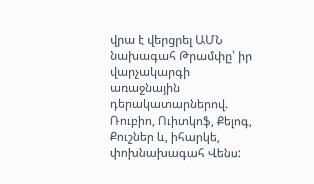վրա է վերցրել ԱՄՆ նախագահ Թրամփը՝ իր վարչակարգի առաջնային դերակատարներով. Ռուբիո, Ուիտկոֆ, Քելոգ, Քուշներ և, իհարկե, փոխնախագահ Վենս: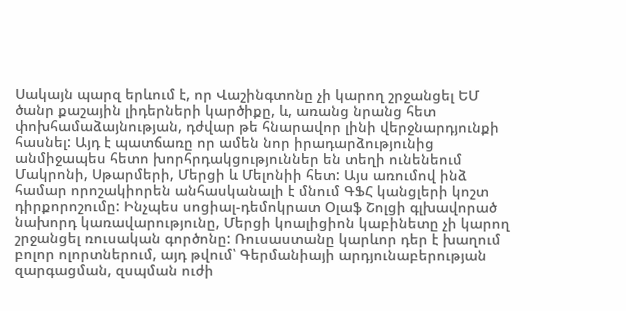Սակայն պարզ երևում է, որ Վաշինգտոնը չի կարող շրջանցել ԵՄ ծանր քաշային լիդերների կարծիքը, և, առանց նրանց հետ փոխհամաձայնության, դժվար թե հնարավոր լինի վերջնարդյունքի հասնել: Այդ է պատճառը որ ամեն նոր իրադարձությունից անմիջապես հետո խորհրդակցություններ են տեղի ունենեում Մակրոնի, Սթարմերի, Մերցի և Մելոնիի հետ: Այս առումով ինձ համար որոշակիորեն անհասկանալի է մնում ԳՖՀ կանցլերի կոշտ դիրքորոշումը: Ինչպես սոցիալ-դեմոկրատ Օլաֆ Շոլցի գլխավորած նախորդ կառավարությունը, Մերցի կոալիցիոն կաբինետը չի կարող շրջանցել ռուսական գործոնը: Ռուսաստանը կարևոր դեր է խաղում բոլոր ոլորտներում, այդ թվում՝ Գերմանիայի արդյունաբերության զարգացման, զսպման ուժի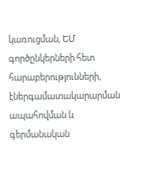կառուցման, ԵՄ գործընկերների հետ հարաբերությունների, էներգամատակարարման ապահովման և գերմանական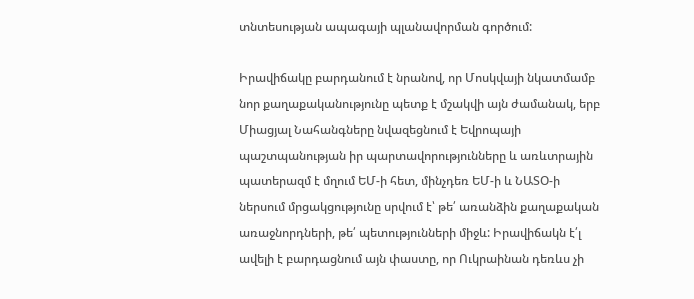տնտեսության ապագայի պլանավորման գործում:

Իրավիճակը բարդանում է նրանով, որ Մոսկվայի նկատմամբ նոր քաղաքականությունը պետք է մշակվի այն ժամանակ, երբ Միացյալ Նահանգները նվազեցնում է Եվրոպայի պաշտպանության իր պարտավորությունները և առևտրային պատերազմ է մղում ԵՄ-ի հետ, մինչդեռ ԵՄ-ի և ՆԱՏՕ-ի ներսում մրցակցությունը սրվում է՝ թե՛ առանձին քաղաքական առաջնորդների, թե՛ պետությունների միջև: Իրավիճակն է՛լ ավելի է բարդացնում այն փաստը, որ Ուկրաինան դեռևս չի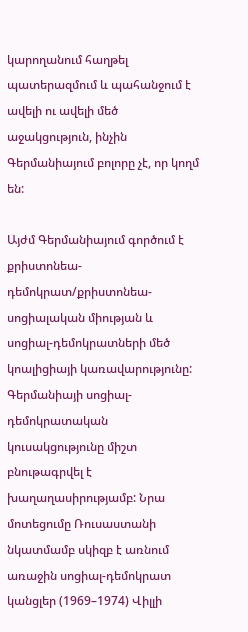կարողանում հաղթել պատերազմում և պահանջում է ավելի ու ավելի մեծ աջակցություն, ինչին Գերմանիայում բոլորը չէ, որ կողմ են:

Այժմ Գերմանիայում գործում է քրիստոնեա-դեմոկրատ/քրիստոնեա-սոցիալական միության և սոցիալ-դեմոկրատների մեծ կոալիցիայի կառավարությունը: Գերմանիայի սոցիալ-դեմոկրատական կուսակցությունը միշտ բնութագրվել է խաղաղասիրությամբ: Նրա մոտեցումը Ռուսաստանի նկատմամբ սկիզբ է առնում առաջին սոցիալ-դեմոկրատ կանցլեր (1969–1974) Վիլլի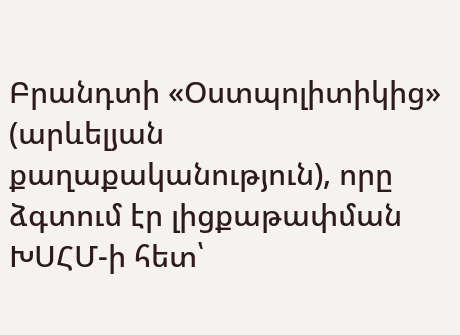Բրանդտի «Օստպոլիտիկից» (արևելյան քաղաքականություն), որը ձգտում էր լիցքաթափման ԽՍՀՄ-ի հետ՝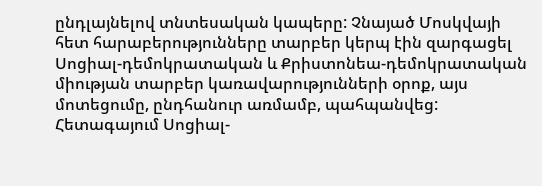ընդլայնելով տնտեսական կապերը: Չնայած Մոսկվայի հետ հարաբերությունները տարբեր կերպ էին զարգացել Սոցիալ-դեմոկրատական և Քրիստոնեա-դեմոկրատական միության տարբեր կառավարությունների օրոք, այս մոտեցումը, ընդհանուր առմամբ, պահպանվեց: Հետագայում Սոցիալ-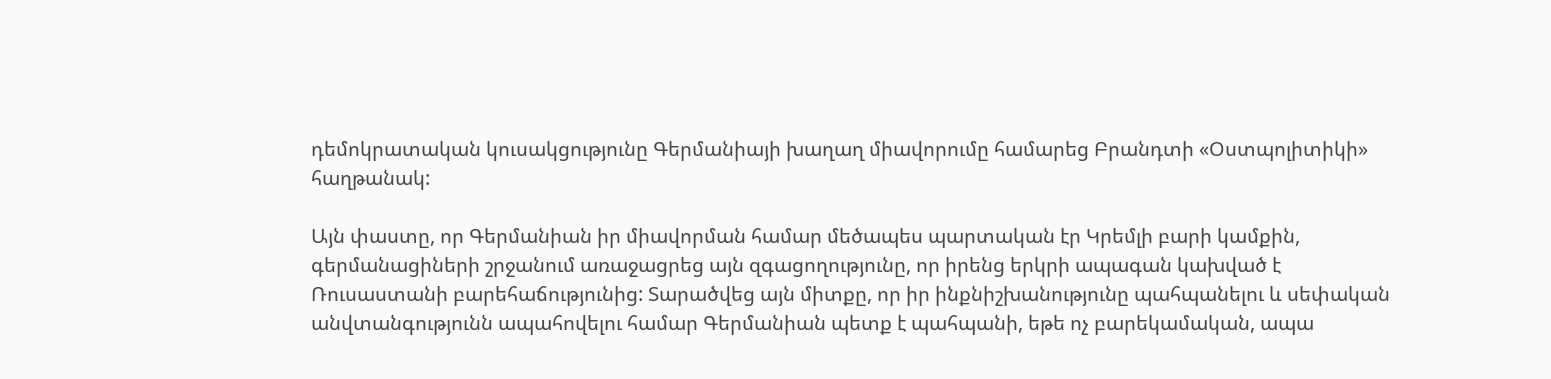դեմոկրատական կուսակցությունը Գերմանիայի խաղաղ միավորումը համարեց Բրանդտի «Օստպոլիտիկի» հաղթանակ:

Այն փաստը, որ Գերմանիան իր միավորման համար մեծապես պարտական էր Կրեմլի բարի կամքին, գերմանացիների շրջանում առաջացրեց այն զգացողությունը, որ իրենց երկրի ապագան կախված է Ռուսաստանի բարեհաճությունից: Տարածվեց այն միտքը, որ իր ինքնիշխանությունը պահպանելու և սեփական անվտանգությունն ապահովելու համար Գերմանիան պետք է պահպանի, եթե ոչ բարեկամական, ապա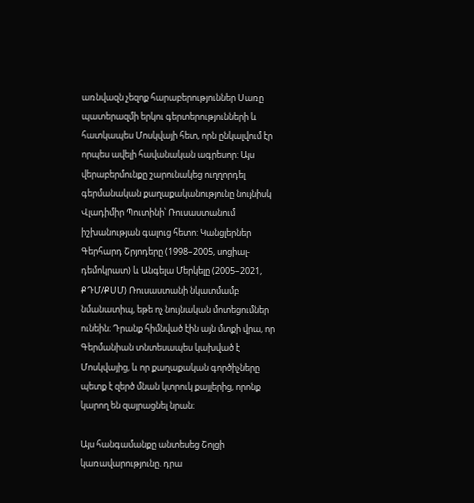առնվազն չեզոք հարաբերություններ Սառը պատերազմի երկու գերտերությունների և հատկապես Մոսկվայի հետ, որն ընկալվում էր որպես ավելի հավանական ագրեսոր: Այս վերաբերմունքը շարունակեց ուղղորդել գերմանական քաղաքականությունը նույնիսկ Վլադիմիր Պուտինի՝ Ռուսաստանում իշխանության գալուց հետո: Կանցլերներ Գերհարդ Շրյոդերը (1998–2005, սոցիալ-դեմոկրատ) և Անգելա Մերկելը (2005–2021, ՔԴՄ/ՔՍՄ) Ռուսաստանի նկատմամբ նմանատիպ, եթե ոչ նույնական մոտեցումներ ունեին։ Դրանք հիմնված էին այն մտքի վրա, որ Գերմանիան տնտեսապես կախված է Մոսկվայից, և որ քաղաքական գործիչները պետք է զերծ մնան կտրուկ քայլերից, որոնք կարող են զայրացնել նրան։

Այս հանգամանքը անտեսեց Շոլցի կառավարությունը. դրա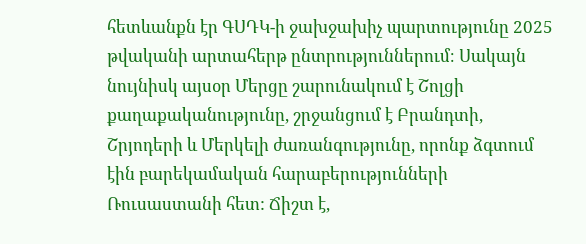հետևանքն էր ԳՍԴԿ-ի ջախջախիչ պարտությունը 2025 թվականի արտահերթ ընտրություններում։ Սակայն նույնիսկ այսօր Մերցը շարունակում է Շոլցի քաղաքականությունը, շրջանցում է Բրանդտի, Շրյոդերի և Մերկելի ժառանգությունը, որոնք ձգտում էին բարեկամական հարաբերությունների Ռուսաստանի հետ: Ճիշտ է,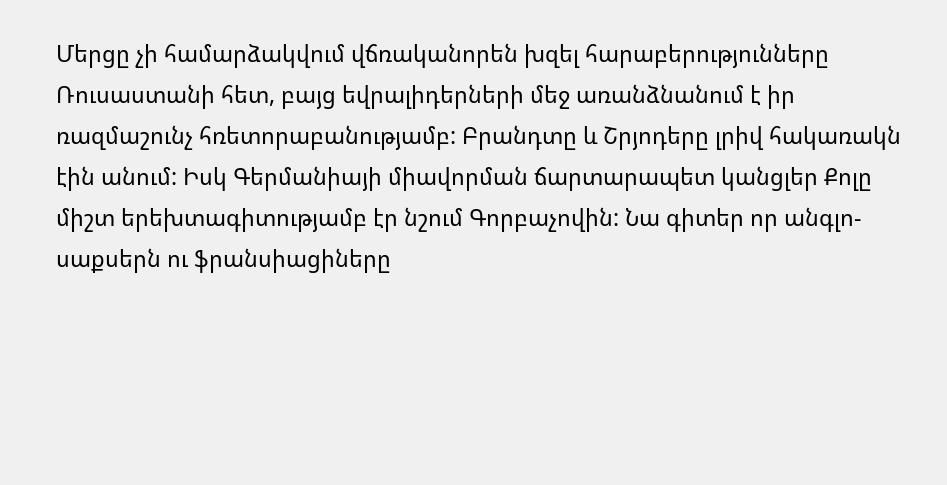Մերցը չի համարձակվում վճռականորեն խզել հարաբերությունները Ռուսաստանի հետ, բայց եվրալիդերների մեջ առանձնանում է իր ռազմաշունչ հռետորաբանությամբ: Բրանդտը և Շրյոդերը լրիվ հակառակն էին անում: Իսկ Գերմանիայի միավորման ճարտարապետ կանցլեր Քոլը միշտ երեխտագիտությամբ էր նշում Գորբաչովին: Նա գիտեր որ անգլո-սաքսերն ու ֆրանսիացիները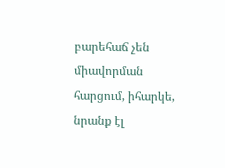բարեհաճ չեն միավորման հարցում, իհարկե, նրանք էլ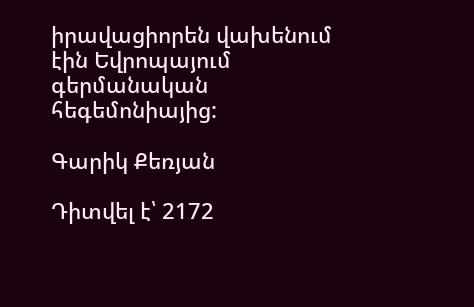իրավացիորեն վախենում էին Եվրոպայում գերմանական հեգեմոնիայից:

Գարիկ Քեռյան

Դիտվել է՝ 2172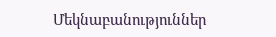Մեկնաբանություններ